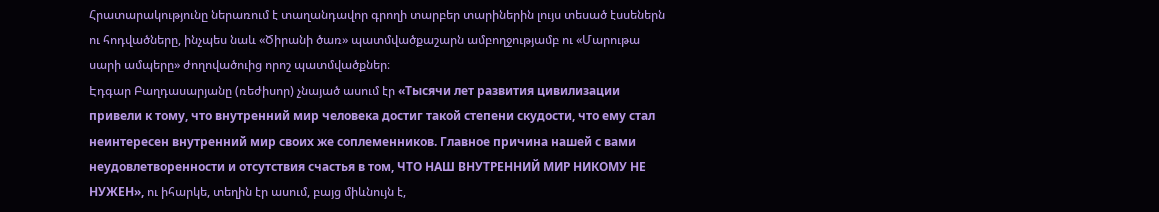Հրատարակությունը ներառում է տաղանդավոր գրողի տարբեր տարիներին լույս տեսած էսսեներն ու հոդվածները, ինչպես նաև «Ծիրանի ծառ» պատմվածքաշարն ամբողջությամբ ու «Մարութա սարի ամպերը» ժողովածուից որոշ պատմվածքներ։
Էդգար Բաղդասարյանը (ռեժիսոր) չնայած ասում էր «Тысячи лет развития цивилизации привели к тому, что внутренний мир человека достиг такой степени скудости, что ему стал неинтересен внутренний мир своих же соплеменников. Главное причина нашей с вами неудовлетворенности и отсутствия счастья в том, ЧТО НАШ ВНУТРЕННИЙ МИР НИКОМУ НЕ НУЖЕН», ու իհարկե, տեղին էր ասում, բայց միևնույն է,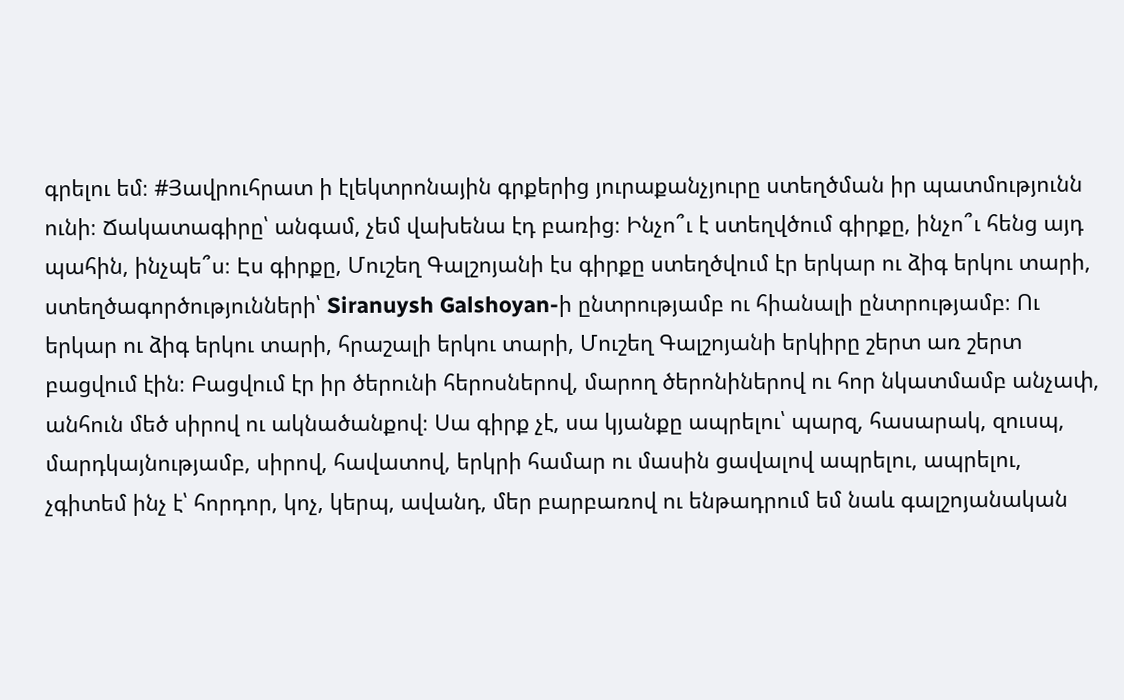գրելու եմ։ #Յավրուհրատ ի էլեկտրոնային գրքերից յուրաքանչյուրը ստեղծման իր պատմությունն ունի։ Ճակատագիրը՝ անգամ, չեմ վախենա էդ բառից։ Ինչո՞ւ է ստեղվծում գիրքը, ինչո՞ւ հենց այդ պահին, ինչպե՞ս։ Էս գիրքը, Մուշեղ Գալշոյանի էս գիրքը ստեղծվում էր երկար ու ձիգ երկու տարի, ստեղծագործությունների՝ Siranuysh Galshoyan-ի ընտրությամբ ու հիանալի ընտրությամբ։ Ու երկար ու ձիգ երկու տարի, հրաշալի երկու տարի, Մուշեղ Գալշոյանի երկիրը շերտ առ շերտ բացվում էին։ Բացվում էր իր ծերունի հերոսներով, մարող ծերոնիներով ու հոր նկատմամբ անչափ, անհուն մեծ սիրով ու ակնածանքով։ Սա գիրք չէ, սա կյանքը ապրելու՝ պարզ, հասարակ, զուսպ, մարդկայնությամբ, սիրով, հավատով, երկրի համար ու մասին ցավալով ապրելու, ապրելու, չգիտեմ ինչ է՝ հորդոր, կոչ, կերպ, ավանդ, մեր բարբառով ու ենթադրում եմ նաև գալշոյանական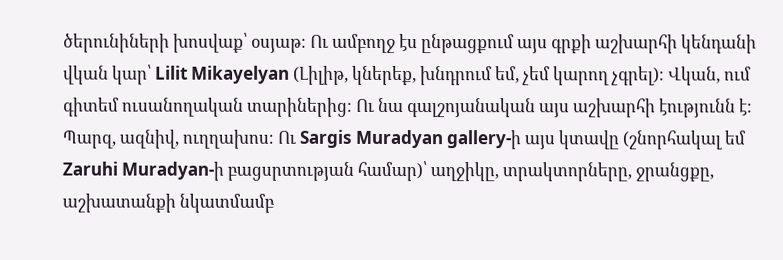ծերունիների խոսվաք՝ օսյաթ։ Ու ամբողջ էս ընթացքում այս գրքի աշխարհի կենդանի վկան կար՝ Lilit Mikayelyan (Լիլիթ, կներեք, խնդրում եմ, չեմ կարող չգրել)։ Վկան, ում գիտեմ ուսանողական տարիներից։ Ու նա գալշոյանական այս աշխարհի էությունն է։ Պարզ, ազնիվ, ուղղախոս։ Ու Sargis Muradyan gallery-ի այս կտավը (շնորհակալ եմ Zaruhi Muradyan-ի բացսրտության համար)՝ աղջիկը, տրակտորները, ջրանցքը, աշխատանքի նկատմամբ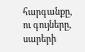հարգանքը, ու գույները, սարերի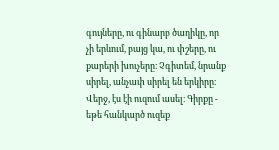գույները, ու գինարբ ծաղիկը, որ չի երևում, բայց կա, ու փշերը, ու քարերի խուչերը։ Չգիտեմ, նրանք սիրել, անչափ սիրել են երկիրը։ Վերջ, էս էի ուզում ասել։ Գիրքը - եթե հանկարծ ուզեք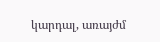կարդալ, առայժմ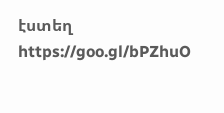էստեղ https://goo.gl/bPZhuO